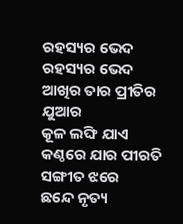ରହସ୍ୟର ଭେଦ
ରହସ୍ୟର ଭେଦ
ଆଖିର ତାର ପ୍ରୀତିର ଯୁଆର
କୂଳ ଲଙ୍ଘି ଯାଏ
କଣ୍ଠରେ ଯାର ପୀରତି ସଙ୍ଗୀତ ଝରେ
ଛନ୍ଦେ ନୃତ୍ୟ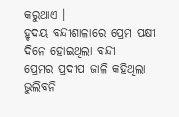କରୁଥାଏ ।
ହୃଦୟ ବନ୍ଦୀଶାଳାରେ ପ୍ରେମ ପକ୍ଷୀ
ଦିନେ ହୋଇଥିଲା ବନ୍ଦୀ
ପ୍ରେମର ପ୍ରଦୀପ ଜାଳି କହିଥିଲା ଭୁଲିବନି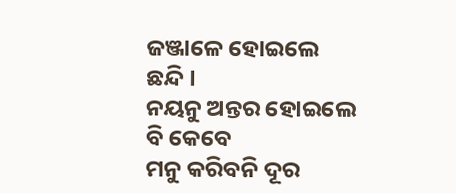ଜଞ୍ଜାଳେ ହୋଇଲେ ଛନ୍ଦି ।
ନୟନୁ ଅନ୍ତର ହୋଇଲେ ବି କେବେ
ମନୁ କରିବନି ଦୂର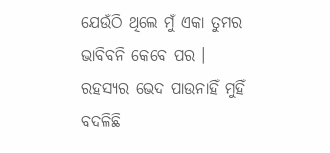ଯେଉଁଠି ଥିଲେ ମୁଁ ଏକା ତୁମର
ଭାବିବନି କେବେ ପର ।
ରହସ୍ୟର ଭେଦ ପାଉନାହିଁ ମୁହିଁ
ବଦଳିଛି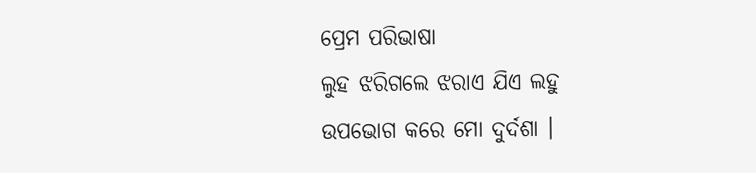ପ୍ରେମ ପରିଭାଷା
ଲୁହ ଝରିଗଲେ ଝରାଏ ଯିଏ ଲହୁ
ଉପଭୋଗ କରେ ମୋ ଦୁର୍ଦଶା ।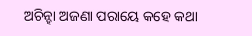ଅଚିନ୍ହା ଅଜଣା ପରାୟେ କହେ କଥା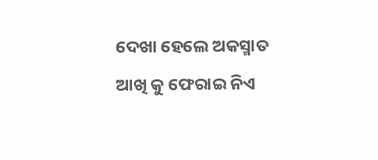ଦେଖା ହେଲେ ଅକସ୍ମାତ
ଆଖି କୁ ଫେରାଇ ନିଏ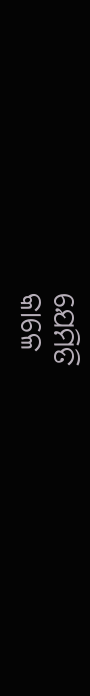ଯେମିତି
କାଳେ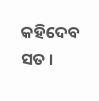କହିଦେବ ସତ ।